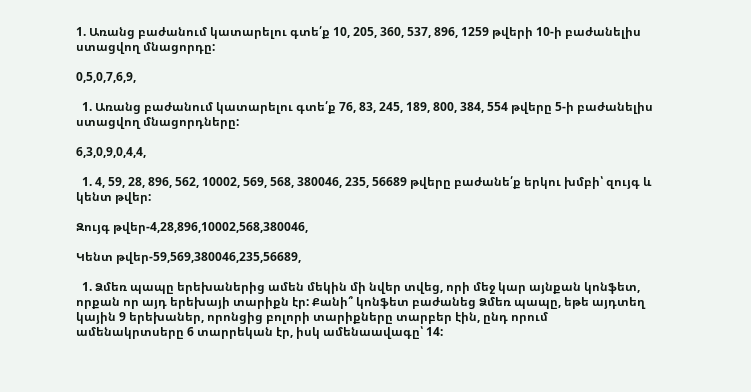1. Առանց բաժանում կատարելու գտե՛ք 10, 205, 360, 537, 896, 1259 թվերի 10-ի բաժանելիս ստացվող մնացորդը:

0,5,0,7,6,9,

  1. Առանց բաժանում կատարելու գտե՛ք 76, 83, 245, 189, 800, 384, 554 թվերը 5-ի բաժանելիս ստացվող մնացորդները:

6,3,0,9,0,4,4,

  1. 4, 59, 28, 896, 562, 10002, 569, 568, 380046, 235, 56689 թվերը բաժանե՛ք երկու խմբի՝ զույգ և կենտ թվեր:

Զույգ թվեր-4,28,896,10002,568,380046,

Կենտ թվեր-59,569,380046,235,56689,

  1. Ձմեռ պապը երեխաներից ամեն մեկին մի նվեր տվեց, որի մեջ կար այնքան կոնֆետ, որքան որ այդ երեխայի տարիքն էր: Քանի՞ կոնֆետ բաժանեց Ձմեռ պապը, եթե այդտեղ կային 9 երեխաներ, որոնցից բոլորի տարիքները տարբեր էին, ընդ որում ամենակրտսերը 6 տարրեկան էր, իսկ ամենաավագը՝ 14: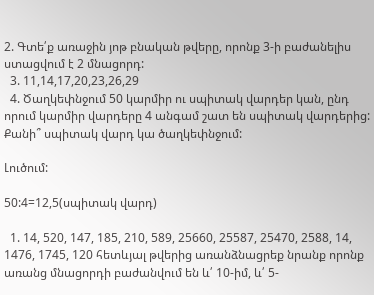2. Գտե՛ք առաջին յոթ բնական թվերը, որոնք 3-ի բաժանելիս ստացվում է 2 մնացորդ:
  3. 11,14,17,20,23,26,29
  4. Ծաղկեփնջում 50 կարմիր ու սպիտակ վարդեր կան, ընդ որում կարմիր վարդերը 4 անգամ շատ են սպիտակ վարդերից: Քանի՞ սպիտակ վարդ կա ծաղկեփնջում:

Լուծում:

50:4=12,5(սպիտակ վարդ)

  1. 14, 520, 147, 185, 210, 589, 25660, 25587, 25470, 2588, 14, 1476, 1745, 120 հետևյալ թվերից առանձնացրեք նրանք որոնք առանց մնացորդի բաժանվում են և՛ 10-իմ, և՛ 5-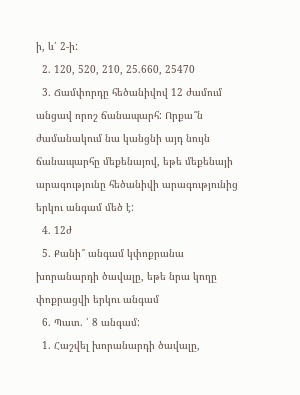ի, և՛ 2-ի:
  2. 120, 520, 210, 25.660, 25470
  3. Ճամփորդը հեծանիվով 12 ժամում անցավ որոշ ճանապարհ: Որքա՞ն ժամանակում նա կանցնի այդ նույն ճանապարհը մեքենայով, եթե մեքենայի արագությունը հեծանիվի արագությունից երկու անգամ մեծ է:
  4. 12ժ
  5. Քանի՞ անգամ կփոքրանա խորանարդի ծավալը, եթե նրա կողը փոքրացվի երկու անգամ
  6. Պատ. ՝ 8 անգամ:
  1. Հաշվել խորանարդի ծավալը,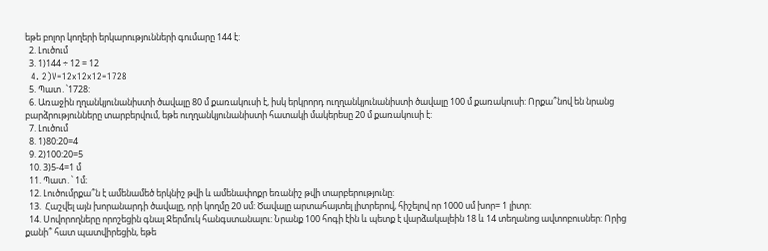եթե բոլոր կողերի երկարությունների գումարը 144 է:
  2. Լուծում
  3. 1)144 ÷ 12 = 12
  4. 2)V=12x12x12=1728
  5. Պատ․՝1728:
  6. Առաջին ղղանկյունանիստի ծավալը 80 մ քառակուսի է, իսկ երկրորդ ուղղանկյունանիստի ծավալը 100 մ քառակուսի: Որքա՞նով են նրանց բարձրությունները տարբերվում, եթե ուղղանկյունանիստի հատակի մակերեսը 20 մ քառակուսի է:
  7. Լուծում
  8. 1)80:20=4
  9. 2)100:20=5
  10. 3)5-4=1 մ
  11. Պատ․՝ 1մ։
  12. Լուծումրքա՞ն է ամենամեծ երկնիշ թվի և ամենափոքր եռանիշ թվի տարբերությունը:
  13.  Հաշվել այն խորանարդի ծավալը, որի կողմը 20 սմ: Ծավալը արտահայտել լիտրերով, հիշելով որ 1000 սմ խոր= 1 լիտր:
  14. Սովորողները որոշեցին գնալ Ջերմուկ հանգստանալու: Նրանք 100 հոգի էին և պետք է վարձակալեին 18 և 14 տեղանոց ավտոբուսներ: Որից քանի՞ հատ պատվիրեցին, եթե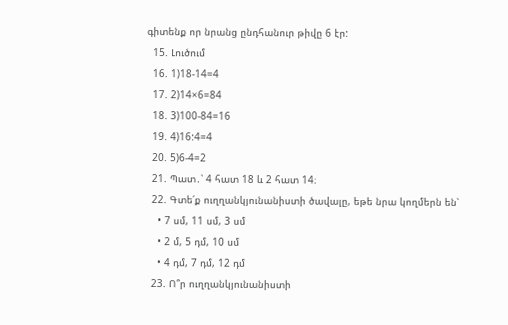գիտենք որ նրանց ընդհանուր թիվը 6 էր:
  15. Լուծում
  16. 1)18-14=4
  17. 2)14×6=84
  18. 3)100-84=16
  19. 4)16:4=4
  20. 5)6-4=2
  21. Պատ․՝ 4 հատ 18 և 2 հատ 14։
  22. Գտե՛ք ուղղանկյունանիստի ծավալը, եթե նրա կողմերն են՝
    • 7 սմ, 11 սմ, 3 սմ
    • 2 մ, 5 դմ, 10 սմ
    • 4 դմ, 7 դմ, 12 դմ
  23. Ո՞ր ուղղանկյունանիստի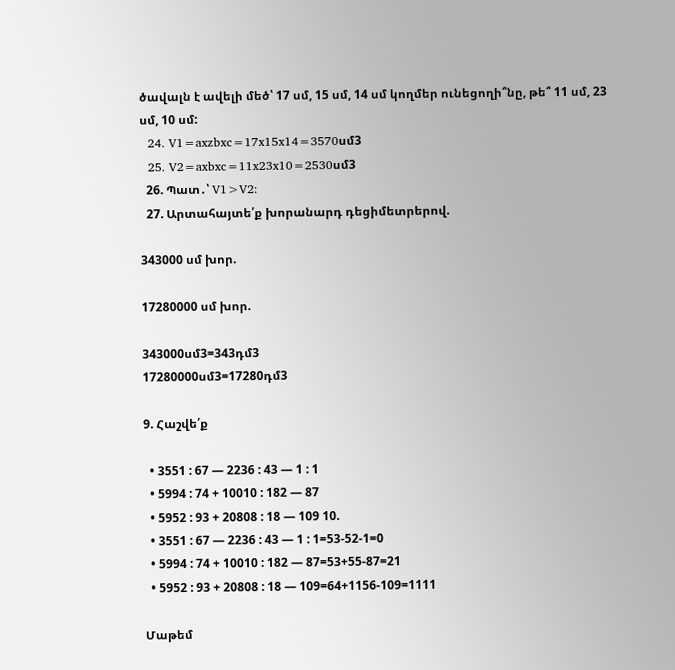ծավալն է ավելի մեծ՝ 17 սմ, 15 սմ, 14 սմ կողմեր ունեցողի՞նը, թե՞ 11 սմ, 23 սմ, 10 սմ:
  24. V1=axzbxc=17x15x14=3570սմ3
  25. V2=axbxc=11x23x10=2530սմ3
  26. Պատ․՝ V1>V2:
  27. Արտահայտե՛ք խորանարդ դեցիմետրերով.

343000 սմ խոր.

17280000 սմ խոր.

343000սմ3=343դմ3
17280000սմ3=17280դմ3

9. Հաշվե՛ք

  • 3551 : 67 — 2236 : 43 — 1 : 1
  • 5994 : 74 + 10010 : 182 — 87
  • 5952 : 93 + 20808 : 18 — 109 10.
  • 3551 : 67 — 2236 : 43 — 1 : 1=53-52-1=0
  • 5994 : 74 + 10010 : 182 — 87=53+55-87=21
  • 5952 : 93 + 20808 : 18 — 109=64+1156-109=1111

Մաթեմ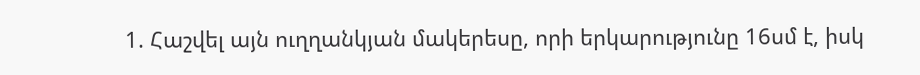1. Հաշվել այն ուղղանկյան մակերեսը, որի երկարությունը 16սմ է, իսկ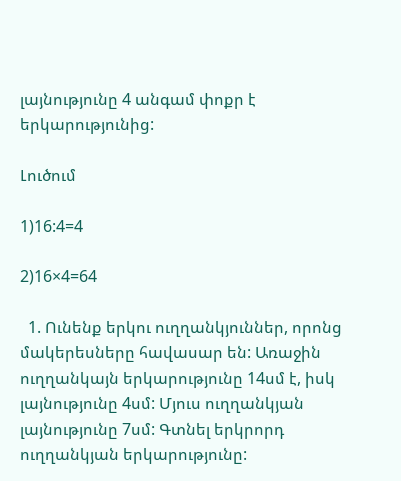լայնությունը 4 անգամ փոքր է երկարությունից:

Լուծում

1)16:4=4

2)16×4=64

  1. Ունենք երկու ուղղանկյուններ, որոնց մակերեսները հավասար են: Առաջին ուղղանկայն երկարությունը 14սմ է, իսկ լայնությունը 4սմ: Մյուս ուղղանկյան լայնությունը 7սմ: Գտնել երկրորդ ուղղանկյան երկարությունը: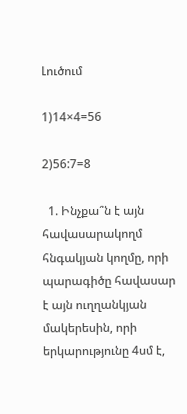Լուծում

1)14×4=56

2)56:7=8

  1. Ինչքա՞ն է այն հավասարակողմ հնգակյան կողմը, որի պարագիծը հավասար է այն ուղղանկյան մակերեսին, որի երկարությունը 4սմ է,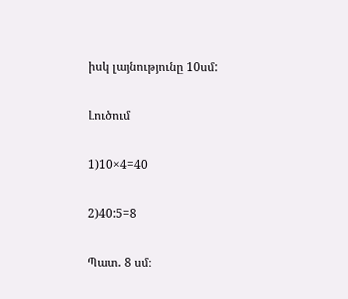իսկ լայնությունը 10սմ:

Լուծում

1)10×4=40

2)40:5=8

Պատ․ 8 սմ։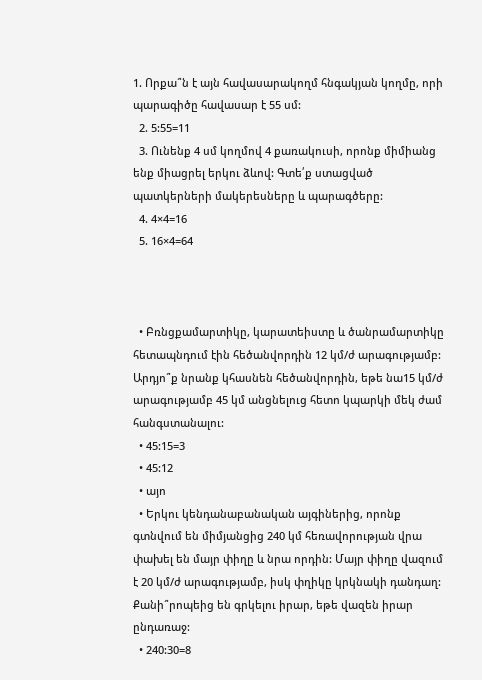1. Որքա՞ն է այն հավասարակողմ հնգակյան կողմը, որի պարագիծը հավասար է 55 սմ:
  2. 5:55=11
  3. Ունենք 4 սմ կողմով 4 քառակուսի, որոնք միմիանց ենք միացրել երկու ձևով: Գտե՛ք ստացված պատկերների մակերեսները և պարագծերը:
  4. 4×4=16
  5. 16×4=64



  • Բռնցքամարտիկը, կարատեիստը և ծանրամարտիկը հետապնդում էին հեծանվորդին 12 կմ/ժ արագությամբ: Արդյո՞ք նրանք կհասնեն հեծանվորդին, եթե նա15 կմ/ժ արագությամբ 45 կմ անցնելուց հետո կպարկի մեկ ժամ հանգստանալու:
  • 45:15=3
  • 45:12
  • այո
  • Երկու կենդանաբանական այգիներից, որոնք գտնվում են միմյանցից 240 կմ հեռավորության վրա փախել են մայր փիղը և նրա որդին: Մայր փիղը վազում է 20 կմ/ժ արագությամբ, իսկ փղիկը կրկնակի դանդաղ: Քանի՞րոպեից են գրկելու իրար, եթե վազեն իրար ընդառաջ:
  • 240:30=8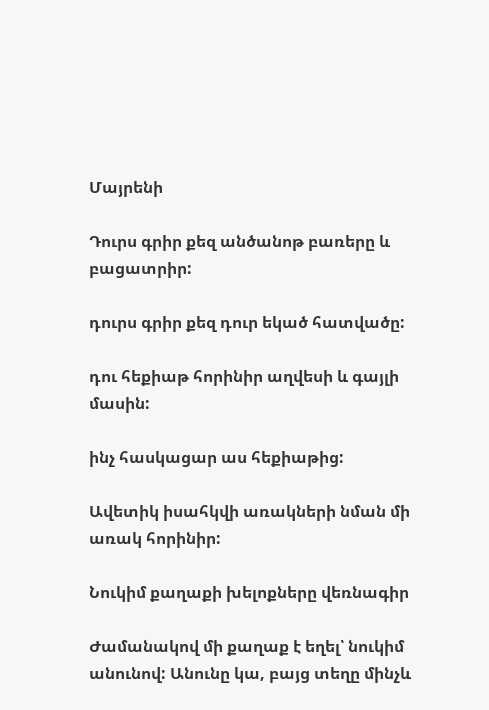Մայրենի

Դուրս գրիր քեզ անծանոթ բառերը և բացատրիր:

դուրս գրիր քեզ դուր եկած հատվածը:

դու հեքիաթ հորինիր աղվեսի և գայլի մասին:

ինչ հասկացար աս հեքիաթից:

Ավետիկ իսահկվի առակների նման մի առակ հորինիր:

Նուկիմ քաղաքի խելոքները վեռնագիր

Ժամանակով մի քաղաք է եղել՝ նուկիմ անունով: Անունը կա, բայց տեղը մինչև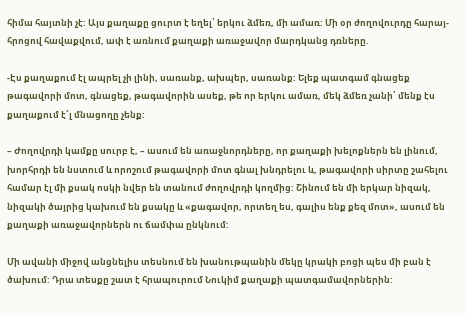հիմա հայտնի չէ: Այս քաղաքը ցուրտ է եղել՝ երկու ձմեռ, մի ամառ: Մի օր ժողովուրդը հարայ-հրոցով հավաքվում, ափ է առնում քաղաքի առաջավոր մարդկանց դռները.

-Էս քաղաքում էլ ապրել չի լինի, սառանք, ախպեր, սառանք: Ելեք պատգամ գնացեք թագավորի մոտ, գնացեք, թագավորին ասեք, թե որ երկու ամառ, մեկ ձմեռ չանի՝ մենք էս քաղաքում է՜լ մնացողը չենք:

– Ժողովրդի կամքը սուրբ է, – ասում են առաջնորդները, որ քաղաքի խելոքներն են լինում, խորհրդի են նստում և որոշում թագավորի մոտ գնալ խնդրելու և, թագավորի սիրտը շահելու համար էլ մի քսակ ոսկի նվեր են տանում ժողովրդի կողմից: Շինում են մի երկար նիզակ, նիզակի ծայրից կախում են քսակը և «քագավոր, որտեղ ես, գալիս ենք քեզ մոտ», ասում են քաղաքի առաջավորներն ու ճամփա ընկնում:

Մի ավանի միջով անցնելիս տեսնում են խանութպանին մեկը կրակի բոցի պես մի բան է ծախում: Դրա տեսքը շատ է հրապուրում Նուկիմ քաղաքի պատգամավորներին: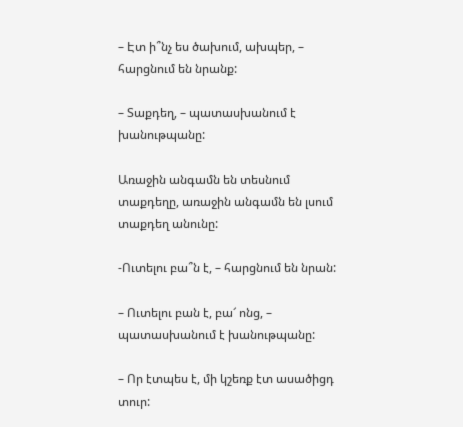– Էտ ի՞նչ ես ծախում, ախպեր, – հարցնում են նրանք:

– Տաքդեղ, – պատասխանում է խանութպանը:

Առաջին անգամն են տեսնում տաքդեղը, առաջին անգամն են լսում տաքդեղ անունը:

-Ուտելու բա՞ն է, – հարցնում են նրան:

– Ուտելու բան է, բա՜ ոնց, – պատասխանում է խանութպանը:

– Որ էտպես է, մի կշեռք էտ ասածիցդ տուր: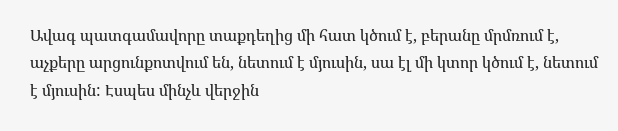Ավագ պատգամավորը տաքդեղից մի հատ կծում է, բերանը մրմռում է, աչքերը արցունքոտվում են, նետում է մյուսին, սա էլ մի կտոր կծում է, նետում է մյուսին: Էսպես մինչև վերջին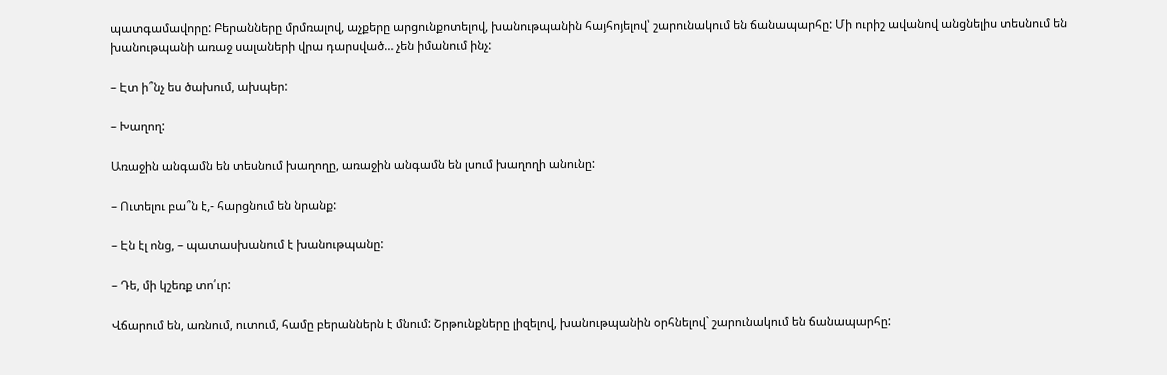պատգամավորը: Բերանները մրմռալով, աչքերը արցունքոտելով, խանութպանին հայհոյելով՝ շարունակում են ճանապարհը: Մի ուրիշ ավանով անցնելիս տեսնում են խանութպանի առաջ սալաների վրա դարսված… չեն իմանում ինչ:

– Էտ ի՞նչ ես ծախում, ախպեր:

– Խաղող:

Առաջին անգամն են տեսնում խաղողը, առաջին անգամն են լսում խաղողի անունը:

– Ուտելու բա՞ն է,- հարցնում են նրանք:

– Էն էլ ոնց, – պատասխանում է խանութպանը:

– Դե, մի կշեռք տո՛ւր:

Վճարում են, առնում, ուտում, համը բերաններն է մնում: Շրթունքները լիզելով, խանութպանին օրհնելով` շարունակում են ճանապարհը: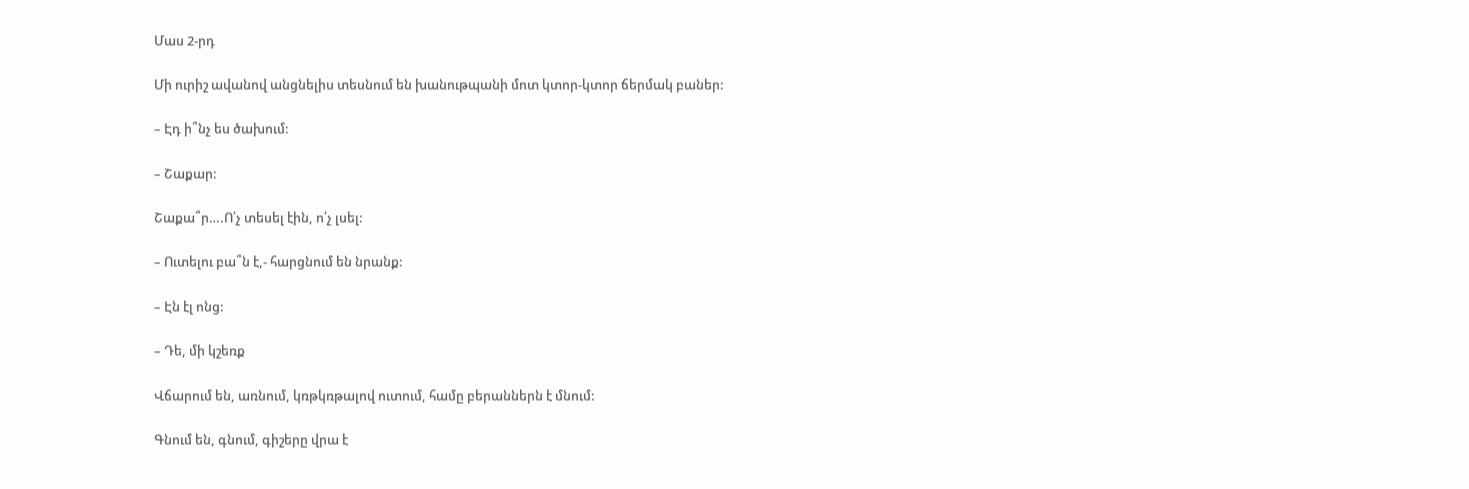Մաս 2-րդ

Մի ուրիշ ավանով անցնելիս տեսնում են խանութպանի մոտ կտոր-կտոր ճերմակ բաներ:

– Էդ ի՞նչ ես ծախում:

– Շաքար:

Շաքա՞ր….Ո՛չ տեսել էին, ո՛չ լսել:

– Ուտելու բա՞ն է,- հարցնում են նրանք:

– Էն էլ ոնց:

– Դե, մի կշեռք

Վճարում են, առնում, կռթկռթալով ուտում, համը բերաններն է մնում:

Գնում են, գնում, գիշերը վրա է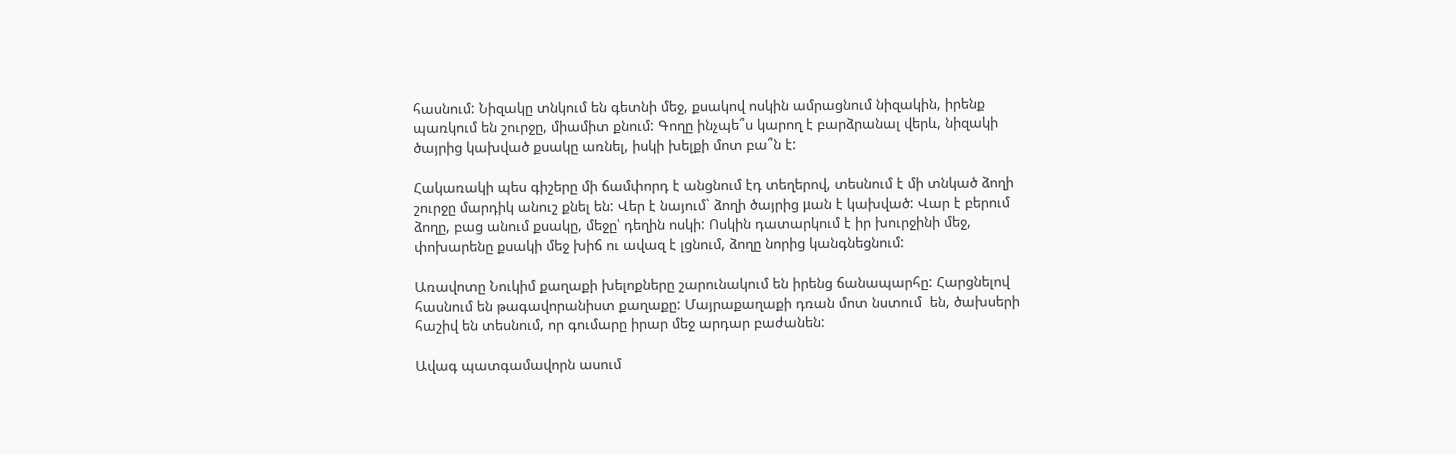հասնում: Նիզակը տնկում են գետնի մեջ, քսակով ոսկին ամրացնում նիզակին, իրենք պառկում են շուրջը, միամիտ քնում: Գողը ինչպե՞ս կարող է բարձրանալ վերև, նիզակի ծայրից կախված քսակը առնել, իսկի խելքի մոտ բա՞ն է:

Հակառակի պես գիշերը մի ճամփորդ է անցնում էդ տեղերով, տեսնում է մի տնկած ձողի շուրջը մարդիկ անուշ քնել են: Վեր է նայում` ձողի ծայրից μան է կախված: Վար է բերում ձողը, բաց անում քսակը, մեջը՝ դեղին ոսկի: Ոսկին դատարկում է իր խուրջինի մեջ, փոխարենը քսակի մեջ խիճ ու ավազ է լցնում, ձողը նորից կանգնեցնում:

Առավոտը Նուկիմ քաղաքի խելոքները շարունակում են իրենց ճանապարհը: Հարցնելով հասնում են թագավորանիստ քաղաքը: Մայրաքաղաքի դռան մոտ նստում  են, ծախսերի հաշիվ են տեսնում, որ գումարը իրար մեջ արդար բաժանեն:

Ավագ պատգամավորն ասում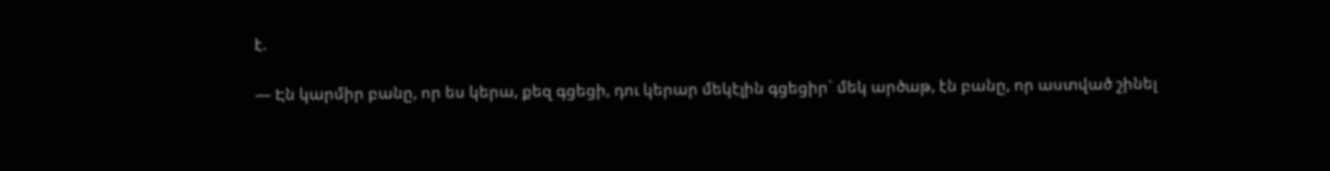է.

— Էն կարմիր բանը, որ ես կերա, քեզ գցեցի, դու կերար մեկէլին գցեցիր` մեկ արծաթ, էն բանը, որ աստված շինել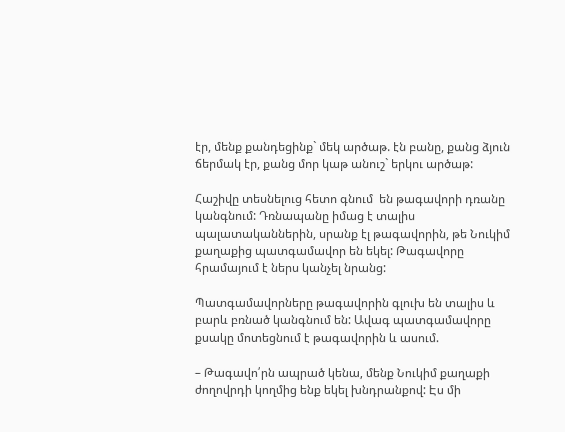էր, մենք քանդեցինք` մեկ արծաթ. էն բանը, քանց ձյուն ճերմակ էր, քանց մոր կաթ անուշ` երկու արծաթ:

Հաշիվը տեսնելուց հետո գնում  են թագավորի դռանը կանգնում: Դռնապանը իմաց է տալիս պալատականներին, սրանք էլ թագավորին, թե Նուկիմ քաղաքից պատգամավոր են եկել: Թագավորը հրամայում է ներս կանչել նրանց:

Պատգամավորները թագավորին գլուխ են տալիս և բարև բռնած կանգնում են: Ավագ պատգամավորը քսակը մոտեցնում է թագավորին և ասում.

– Թագավո՛րն ապրած կենա, մենք Նուկիմ քաղաքի ժողովրդի կողմից ենք եկել խնդրանքով: Էս մի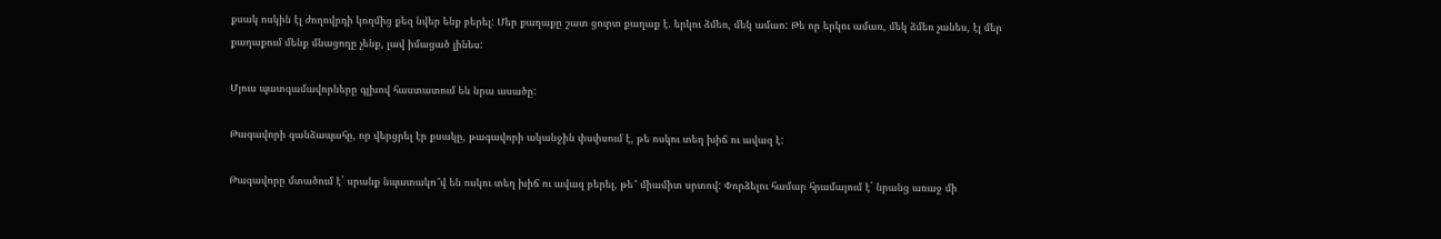քսակ ոսկին էլ ժողովրդի կողմից քեզ նվեր ենք բերել: Մեր քաղաքը շատ ցուրտ քաղաք է. երկու ձմեռ, մեկ ամառ: Թե որ երկու ամառ, մեկ ձմեռ չանես, էլ մեր քաղաքում մենք մնացողը չենք, լավ իմացած լինես:

Մյուս պատգամավորները գլխով հաստատում են նրա ասածը:

Թագավորի գանձապահը, որ վերցրել էր քսակը, թագավորի ականջին փսփսում է, թե ոսկու տեղ խիճ ու ավազ է:

Թագավորը մտածում է` սրանք նպատակո՞վ են ոսկու տեղ խիճ ու ավազ բերել, թե՞ միամիտ սրտով: Փորձելու համար հրամայում է` նրանց առաջ մի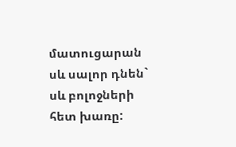մատուցարան սև սալոր դնեն` սև բոլոջների հետ խառը: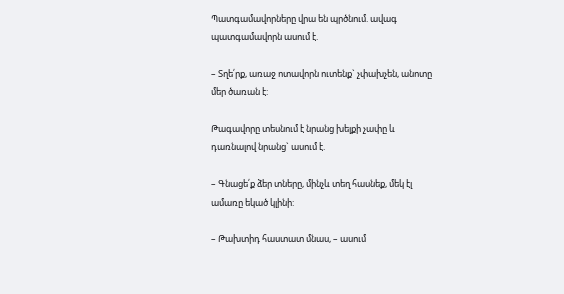Պատգամավորները վրա են պրծնում. ավագ պատգամավորն ասում է.

– Տղե՛րք, առաջ ոտավորն ուտենք` չփախչեն, անոտը մեր ծառան է:

Թագավորը տեսնում է նրանց խելքի չափը և դառնալով նրանց` ասում է.

– Գնացե՛ք ձեր տները, մինչև տեղ հասնեք, մեկ էլ ամառը եկած կլինի:

– Թախտիդ հաստատ մնաս, – ասում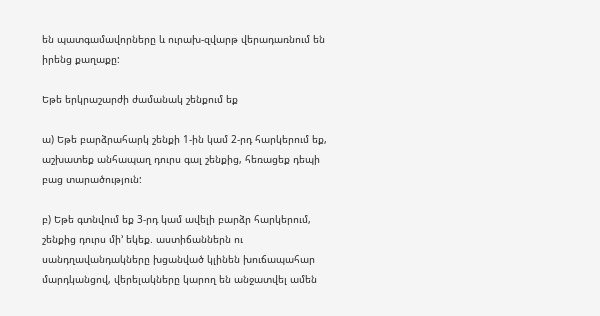են պատգամավորները և ուրախ-զվարթ վերադառնում են իրենց քաղաքը:

Եթե երկրաշարժի ժամանակ շենքում եք

ա) Եթե բարձրահարկ շենքի 1-ին կամ 2-րդ հարկերում եք, աշխատեք անհապաղ դուրս գալ շենքից, հեռացեք դեպի բաց տարածություն:

բ) Եթե գտնվում եք 3-րդ կամ ավելի բարձր հարկերում, շենքից դուրս մի’ եկեք. աստիճաններն ու սանդղավանդակները խցանված կլինեն խուճապահար մարդկանցով, վերելակները կարող են անջատվել ամեն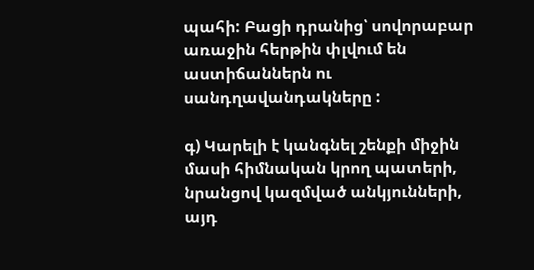պահի: Բացի դրանից՝ սովորաբար առաջին հերթին փլվում են աստիճաններն ու սանդղավանդակները :

գ) Կարելի է կանգնել շենքի միջին մասի հիմնական կրող պատերի, նրանցով կազմված անկյունների, այդ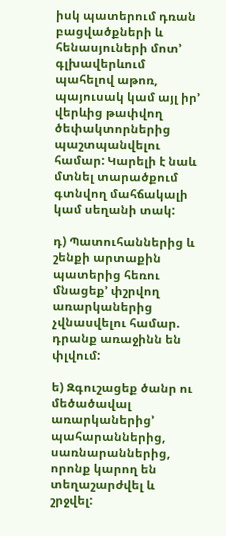իսկ պատերում դռան բացվածքների և հենասյուների մոտ’ գլխավերևում պահելով աթոռ, պայուսակ կամ այլ իր’ վերևից թափվող ծեփակտորներից պաշտպանվելու համար: Կարելի է նաև մտնել տարածքում գտնվող մահճակալի կամ սեղանի տակ:

դ) Պատուհաններից և շենքի արտաքին պատերից հեռու մնացեք’ փշրվող առարկաներից չվնասվելու համար. դրանք առաջինն են փլվում:

ե) Զգուշացեք ծանր ու մեծածավալ առարկաներից’ պահարաններից, սառնարաններից, որոնք կարող են տեղաշարժվել և շրջվել: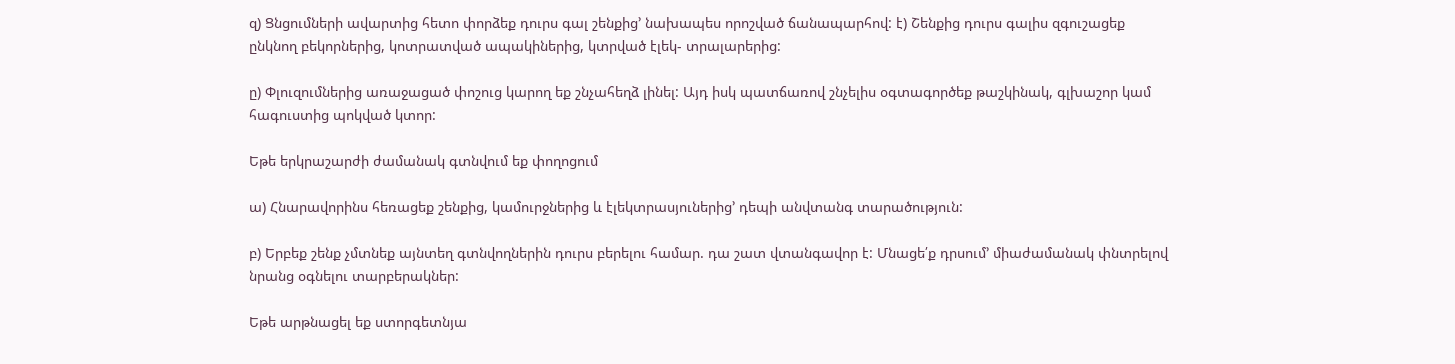զ) Ցնցումների ավարտից հետո փորձեք դուրս գալ շենքից’ նախապես որոշված ճանապարհով: է) Շենքից դուրս գալիս զգուշացեք ընկնող բեկորներից, կոտրատված ապակիներից, կտրված էլեկ- տրալարերից:

ը) Փլուզումներից առաջացած փոշուց կարող եք շնչահեղձ լինել: Այդ իսկ պատճառով շնչելիս օգտագործեք թաշկինակ, գլխաշոր կամ հագուստից պոկված կտոր:

Եթե երկրաշարժի ժամանակ գտնվում եք փողոցում

ա) Հնարավորինս հեռացեք շենքից, կամուրջներից և էլեկտրասյուներից’ դեպի անվտանգ տարածություն:

բ) Երբեք շենք չմտնեք այնտեղ գտնվողներին դուրս բերելու համար. դա շատ վտանգավոր է: Մնացե՛ք դրսում’ միաժամանակ փնտրելով նրանց օգնելու տարբերակներ:

Եթե արթնացել եք ստորգետնյա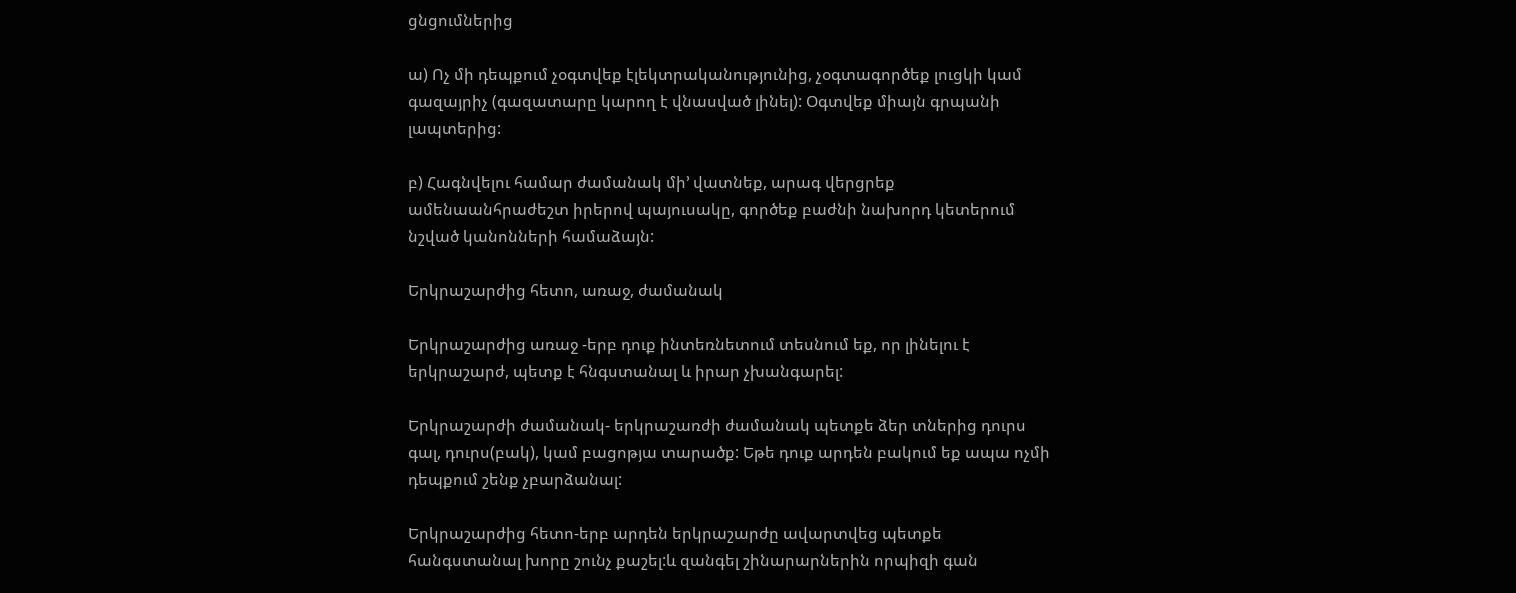ցնցումներից

ա) Ոչ մի դեպքում չօգտվեք էլեկտրականությունից, չօգտագործեք լուցկի կամ գազայրիչ (գազատարը կարող է վնասված լինել): Օգտվեք միայն գրպանի լապտերից:

բ) Հագնվելու համար ժամանակ մի’ վատնեք, արագ վերցրեք ամենաանհրաժեշտ իրերով պայուսակը, գործեք բաժնի նախորդ կետերում նշված կանոնների համաձայն:

Երկրաշարժից հետո, առաջ, ժամանակ

Երկրաշարժից առաջ -երբ դուք ինտեռնետում տեսնում եք, որ լինելու է երկրաշարժ, պետք է հնգստանալ և իրար չխանգարել:

Երկրաշարժի ժամանակ- երկրաշառժի ժամանակ պետքե ձեր տներից դուրս գալ, դուրս(բակ), կամ բացոթյա տարածք: Եթե դուք արդեն բակում եք ապա ոչմի դեպքում շենք չբարձանալ:

Երկրաշարժից հետո-երբ արդեն երկրաշարժը ավարտվեց պետքե հանգստանալ խորը շունչ քաշել:և զանգել շինարարներին որպիզի գան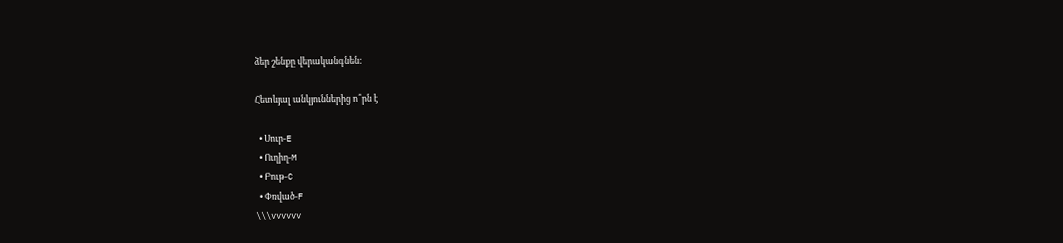ձեր շենքը վերականգնեն:

Հետևյալ անկյուններից ո՞րն է

  • Սուր-E
  • Ուղիղ-M
  • Բութ-C
  • Փռված-F
\\\vvvvvv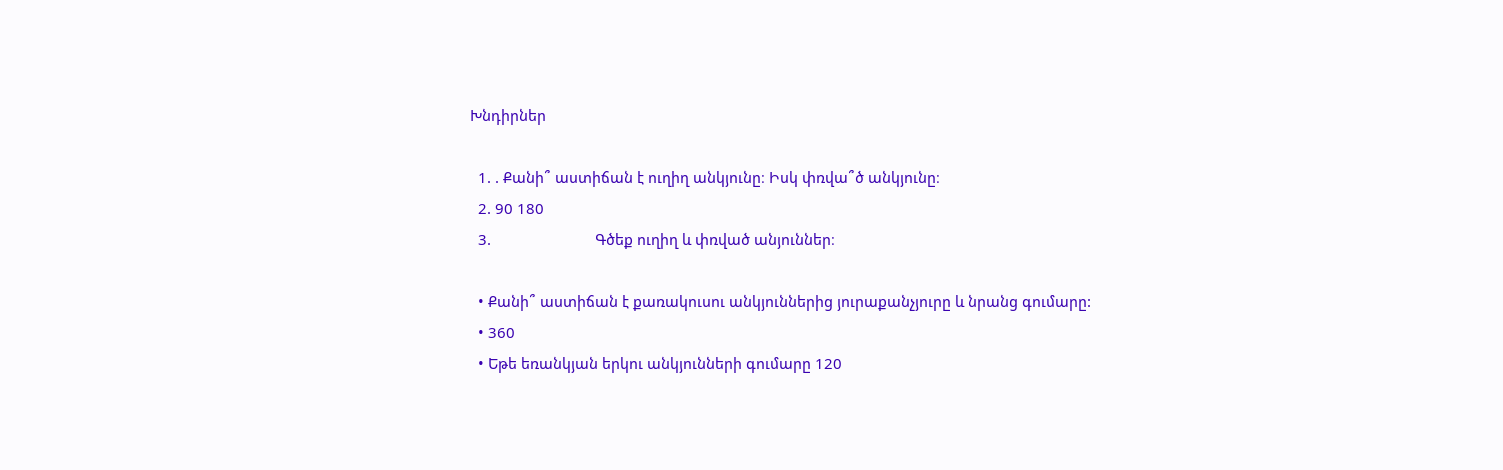Խնդիրներ

  1. . Քանի՞ աստիճան է ուղիղ անկյունը։ Իսկ փռվա՞ծ անկյունը։
  2. 90 180
  3.                          Գծեք ուղիղ և փռված անյուններ։

  • Քանի՞ աստիճան է քառակուսու անկյուններից յուրաքանչյուրը և նրանց գումարը:
  • 360
  • Եթե եռանկյան երկու անկյունների գումարը 120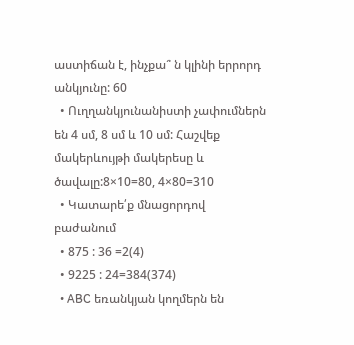աստիճան է, ինչքա՞ ն կլինի երրորդ անկյունը: 60
  • Ուղղանկյունանիստի չափումներն են 4 սմ, 8 սմ և 10 սմ: Հաշվեք մակերևույթի մակերեսը և ծավալը:8×10=80, 4×80=310
  • Կատարե՛ք մնացորդով բաժանում
  • 875 : 36 =2(4)
  • 9225 : 24=384(374)
  • ABC եռանկյան կողմերն են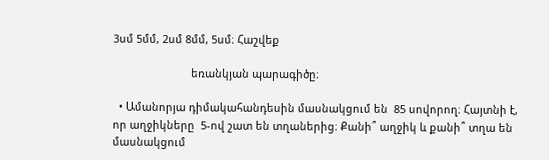3սմ 5մմ, 2սմ 8մմ, 5սմ։ Հաշվեք

                          եռանկյան պարագիծը։

  • Ամանորյա դիմակահանդեսին մասնակցում են  85 սովորող։ Հայտնի է, որ աղջիկները  5-ով շատ են տղաներից։ Քանի՞ աղջիկ և քանի՞ տղա են մասնակցում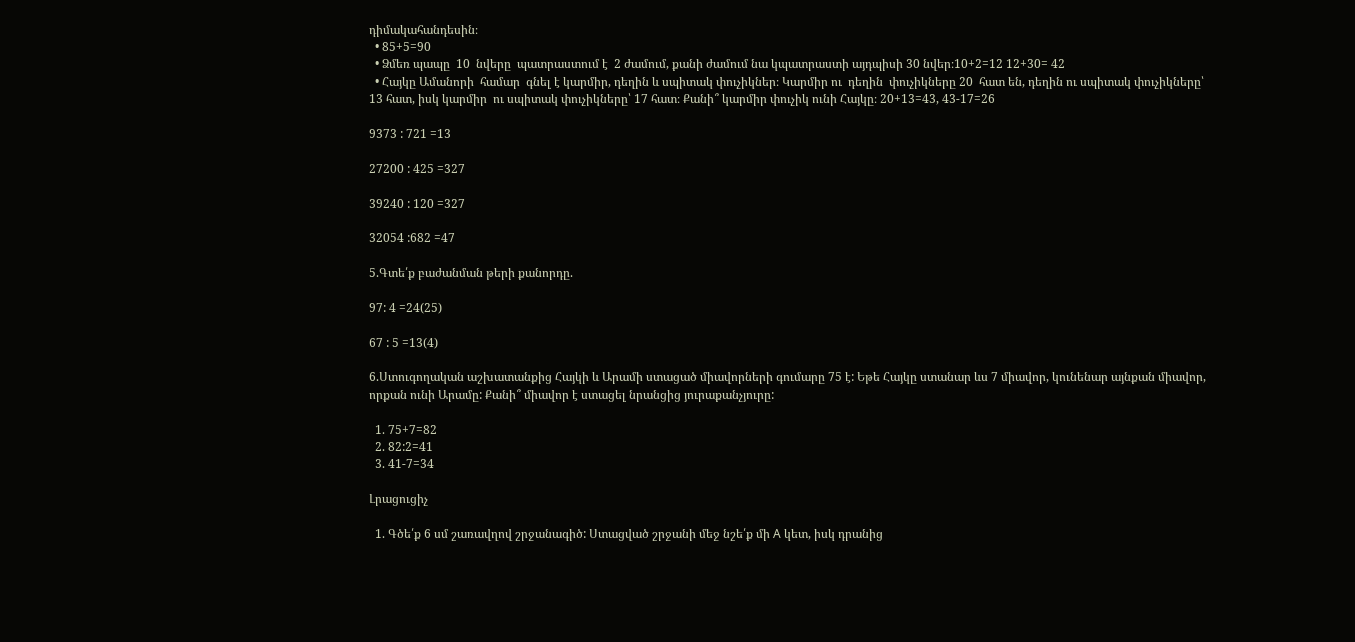դիմակահանդեսին։
  • 85+5=90
  • Ձմեռ պապը  10  նվերը  պատրաստում է  2 ժամում, քանի ժամում նա կպատրաստի այդպիսի 30 նվեր։10+2=12 12+30= 42
  • Հայկը Ամանորի  համար  գնել է կարմիր, դեղին և սպիտակ փուչիկներ։ Կարմիր ու  դեղին  փուչիկները 20  հատ են, դեղին ու սպիտակ փուչիկները՝ 13 հատ, իսկ կարմիր  ու սպիտակ փուչիկները՝ 17 հատ։ Քանի՞ կարմիր փուչիկ ունի Հայկը։ 20+13=43, 43-17=26

9373 : 721 =13

27200 : 425 =327

39240 : 120 =327

32054 :682 =47

5.Գտե՛ք բաժանման թերի քանորդը.

97: 4 =24(25)

67 : 5 =13(4)

6.Ստուգողական աշխատանքից Հայկի և Արամի ստացած միավորների գումարը 75 է: Եթե Հայկը ստանար ևս 7 միավոր, կունենար այնքան միավոր, որքան ունի Արամը: Քանի՞ միավոր է ստացել նրանցից յուրաքանչյուրը:

  1. 75+7=82
  2. 82:2=41
  3. 41-7=34

Լրացուցիչ

  1. Գծե՛ք 6 սմ շառավղով շրջանագիծ: Ստացված շրջանի մեջ նշե՛ք մի A կետ, իսկ դրանից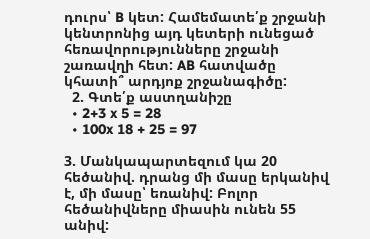դուրս՝ B կետ: Համեմատե՛ք շրջանի կենտրոնից այդ կետերի ունեցած հեռավորությունները շրջանի շառավղի հետ: AB հատվածը կհատի՞ արդյոք շրջանագիծը:
  2. Գտե՛ք աստղանիշը
  • 2+3 x 5 = 28
  • 100x 18 + 25 = 97

3. Մանկապարտեզում կա 20 հեծանիվ. դրանց մի մասը երկանիվ է, մի մասը՝ եռանիվ: Բոլոր հեծանիվները միասին ունեն 55 անիվ: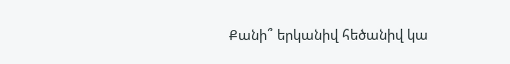Քանի՞ երկանիվ հեծանիվ կա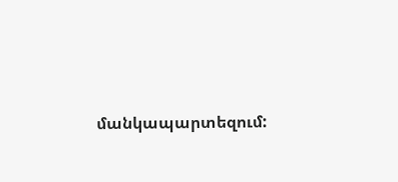մանկապարտեզում: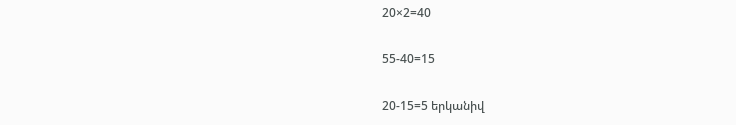20×2=40

55-40=15

20-15=5 երկանիվ